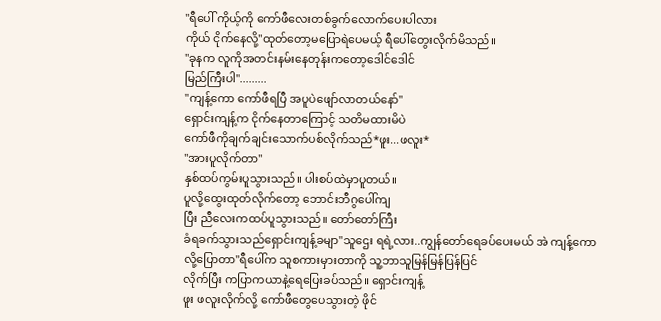"ရီပေါ် ကိုယ့်ကို ကော်ဖီလေးတစ်ခွက်လောက်ပေးပါလား
ကိုယ် ငိုက်နေလို့"ထုတ်တော့မပြောရဲပေမယ့် ရီပေါ်တွေးလိုက်မိသည်။
"ခုနက လူကိုအတင်းနမ်းနေတုန်းကတော့ဒေါင်ဒေါင်
မြည်ကြီးပါ".........
"ကျန့်ကော ကော်ဖီရပြီ အပူပဲဖျော်လာတယ်နော်"
ရှောင်းကျန့်က ငိုက်နေတာကြောင့် သတိမထားမိပဲ
ကော်ဖီကိုချက်ချင်းသောက်ပစ်လိုက်သည်*ဖူး...ဖလူး*
"အားပူလိုက်တာ"
နှစ်ထပ်ကွမ်းပူသွားသည်။ ပါးစပ်ထဲမှာပူတယ်။
ပူလို့ထွေးထုတ်လိုက်တော့ ဘောင်းဘီဂွပေါ်ကျ
ပြီး ညီလေးကထပ်ပူသွားသည်။ တော်တော်ကြီး
ခံရခက်သွားသည်ရှောင်းကျန့်ခမျာ"သူဌေး ရရဲ့လား..ကျွန်တော်ရေခပ်ပေးမယ် အဲ ကျန့်ကော
လို့ပြောတာ"ရီပေါ်က သူစကားမှားတာကို သူ့ဘာသူမြန်မြန်ပြန်ပြင်
လိုက်ပြီး ကပြာကယာနဲ့ရေပြေးခပ်သည်။ ရှောင်းကျန့်
ဖူး ဖလူးလိုက်လို့ ကော်ဖီတွေပေသွားတဲ့ ဖိုင်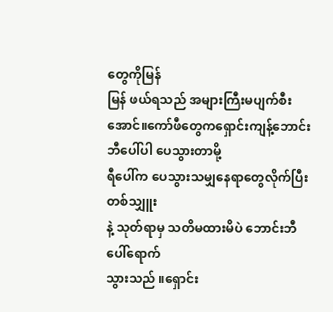တွေကိုမြန်
မြန် ဖယ်ရသည် အများကြီးမပျက်စီးအောင်။ကော်ဖီတွေကရှောင်းကျန့်ဘောင်းဘီပေါ်ပါ ပေသွားတာမို့
ရီပေါ်က ပေသွားသမျှနေရာတွေလိုက်ပြီးတစ်သျှူး
နဲ့ သုတ်ရာမှ သတိမထားမိပဲ ဘောင်းဘီပေါ်ရောက်
သွားသည် ။ရှောင်း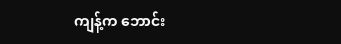ကျန့်က ဘောင်း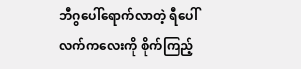ဘီဂွပေါ်ရောက်လာတဲ့ ရီပေါ်
လက်ကလေးကို စိုက်ကြည့်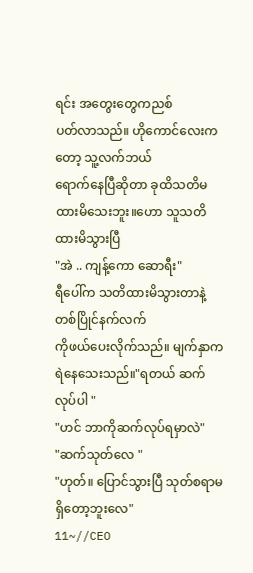ရင်း အတွေးတွေကညစ်
ပတ်လာသည်။ ဟိုကောင်လေးကတော့ သူ့လက်ဘယ်
ရောက်နေပြီဆိုတာ ခုထိသတိမထားမိသေးဘူး။ဟော သူသတိထားမိသွားပြီ
"အဲ .. ကျန့်ကော ဆောရီး"
ရီပေါ်က သတိထားမိသွားတာနဲ့တစ်ပြိုင်နက်လက်
ကိုဖယ်ပေးလိုက်သည်။ မျက်နှာကရဲနေသေးသည်။"ရတယ် ဆက်လုပ်ပါ "
"ဟင် ဘာကိုဆက်လုပ်ရမှာလဲ"
"ဆက်သုတ်လေ "
"ဟုတ်။ ပြောင်သွားပြီ သုတ်စရာမရှိတော့ဘူးလေ"
11~//CEO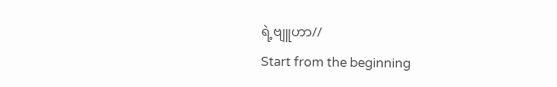ရဲ့ဗျူဟာ//
Start from the beginning